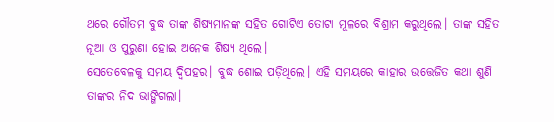ଥରେ ଗୌତମ ବୁଦ୍ଧ ତାଙ୍କ ଶିଷ୍ୟମାନଙ୍କ ସହିତ ଗୋଟିଏ ତୋଟା ମୂଳରେ ବିଶ୍ରାମ କରୁଥିଲେ। ତାଙ୍କ ସହିତ ନୂଆ ଓ ପୁରୁଣା ହୋଇ ଅନେକ ଶିଷ୍ୟ ଥିଲେ।
ସେତେବେଳକୁ ସମୟ ଦ୍ବିପହର। ବୁଦ୍ଧ ଶୋଇ ପଡ଼ିଥିଲେ। ଏହି ସମୟରେ କାହାର ଉତ୍ତେଜିତ କଥା ଶୁଣି ତାଙ୍କର ନିଦ ଭାଙ୍ଗିଗଲା।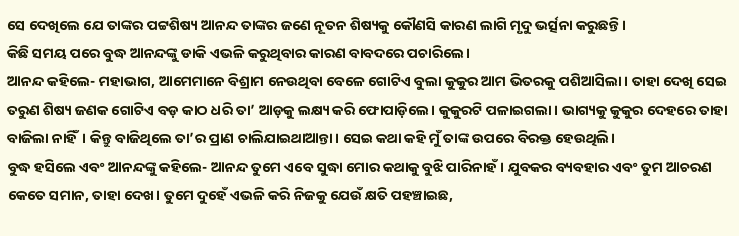ସେ ଦେଖିଲେ ଯେ ତାଙ୍କର ପଟ୍ଟଶିଷ୍ୟ ଆନନ୍ଦ ତାଙ୍କର ଜଣେ ନୂତନ ଶିଷ୍ୟକୁ କୌଣସି କାରଣ ଲାଗି ମୃଦୁ ଭର୍ତ୍ସନା କରୁଛନ୍ତି।
କିଛି ସମୟ ପରେ ବୁଦ୍ଧ ଆନନ୍ଦଙ୍କୁ ଡାକି ଏଭଳି କରୁଥିବାର କାରଣ ବାବଦରେ ପଚାରିଲେ।
ଆନନ୍ଦ କହିଲେ- ମହାଭାଗ, ଆମେମାନେ ବିଶ୍ରାମ ନେଉଥିବା ବେଳେ ଗୋଟିଏ ବୁଲା କୁକୁର ଆମ ଭିତରକୁ ପଶିଆସିଲା। ତାହା ଦେଖି ସେଇ ତରୁଣ ଶିଷ୍ୟ ଜଣକ ଗୋଟିଏ ବଡ଼ କାଠ ଧରି ତା’ ଆଡ଼କୁ ଲକ୍ଷ୍ୟ କରି ଫୋପାଡ଼ିଲେ। କୁକୁରଟି ପଳାଇଗଲା। ଭାଗ୍ୟକୁ କୁକୁର ଦେହରେ ତାହା ବାଜିଲା ନାହିଁ। କିନ୍ତୁ ବାଜିଥିଲେ ତା’ର ପ୍ରାଣ ଚାଲିଯାଇଥାଆନ୍ତା। ସେଇ କଥା କହି ମୁଁ ତାଙ୍କ ଉପରେ ବିରକ୍ତ ହେଉଥିଲି।
ବୁଦ୍ଧ ହସିଲେ ଏବଂ ଆନନ୍ଦଙ୍କୁ କହିଲେ- ଆନନ୍ଦ ତୁମେ ଏବେ ସୁଦ୍ଧା ମୋର କଥାକୁ ବୁଝି ପାରିନାହଁ। ଯୁବକର ବ୍ୟବହାର ଏବଂ ତୁମ ଆଚରଣ କେତେ ସମାନ, ତାହା ଦେଖ। ତୁମେ ଦୁହେଁ ଏଭଳି କରି ନିଜକୁ ଯେଉଁ କ୍ଷତି ପହଞ୍ଚାଇଛ,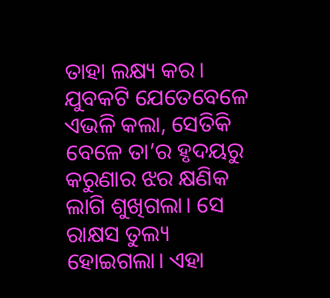ତାହା ଲକ୍ଷ୍ୟ କର। ଯୁବକଟି ଯେତେବେଳେ ଏଭଳି କଲା, ସେତିକି ବେଳେ ତା’ର ହୃଦୟରୁ କରୁଣାର ଝର କ୍ଷଣିକ ଲାଗି ଶୁଖିଗଲା। ସେ ରାକ୍ଷସ ତୁଲ୍ୟ ହୋଇଗଲା। ଏହା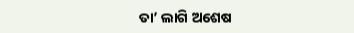ତା’ ଲାଗି ଅଶେଷ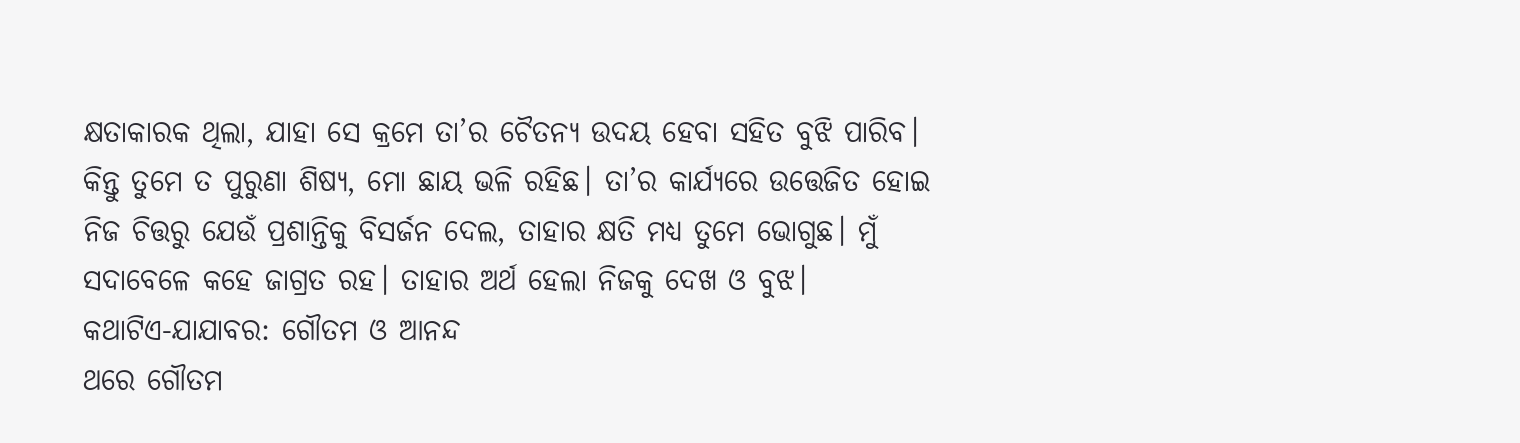କ୍ଷତାକାରକ ଥିଲା, ଯାହା ସେ କ୍ରମେ ତା’ର ଚୈତନ୍ୟ ଉଦୟ ହେବା ସହିତ ବୁଝି ପାରିବ।
କିନ୍ତୁ ତୁମେ ତ ପୁରୁଣା ଶିଷ୍ୟ, ମୋ ଛାୟ ଭଳି ରହିଛ। ତା’ର କାର୍ଯ୍ୟରେ ଉତ୍ତେଜିତ ହୋଇ ନିଜ ଚିତ୍ତରୁ ଯେଉଁ ପ୍ରଶାନ୍ତିକୁ ବିସର୍ଜନ ଦେଲ, ତାହାର କ୍ଷତି ମଧ୍ୟ ତୁମେ ଭୋଗୁଛ। ମୁଁ ସଦାବେଳେ କହେ ଜାଗ୍ରତ ରହ। ତାହାର ଅର୍ଥ ହେଲା ନିଜକୁ ଦେଖ ଓ ବୁଝ।
କଥାଟିଏ-ଯାଯାବର: ଗୌତମ ଓ ଆନନ୍ଦ
ଥରେ ଗୌତମ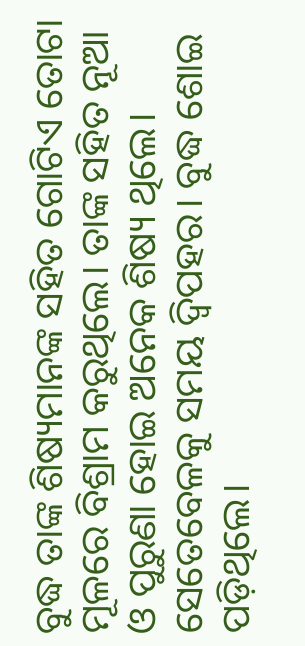ବୁଦ୍ଧ ତାଙ୍କ ଶିଷ୍ୟମାନଙ୍କ ସହିତ ଗୋଟିଏ ତୋଟା ମୂଳରେ ବିଶ୍ରାମ କରୁଥିଲେ। ତାଙ୍କ ସହିତ ନୂଆ ଓ ପୁରୁଣା ହୋଇ ଅନେକ ଶିଷ୍ୟ ଥିଲେ। ସେତେବେଳକୁ ସମୟ ଦ୍ବିପହର। ବୁଦ୍ଧ ଶୋଇ ପଡ଼ିଥିଲେ।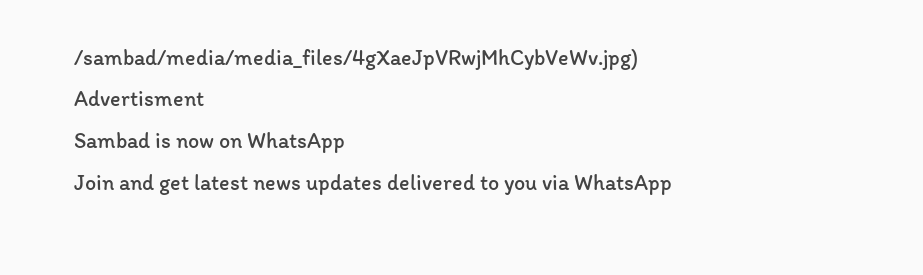/sambad/media/media_files/4gXaeJpVRwjMhCybVeWv.jpg)
Advertisment
Sambad is now on WhatsApp
Join and get latest news updates delivered to you via WhatsApp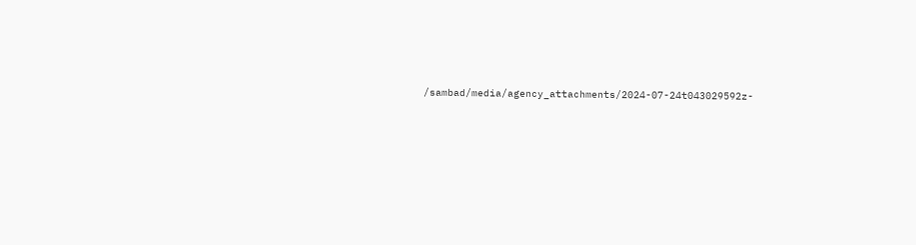/sambad/media/agency_attachments/2024-07-24t043029592z-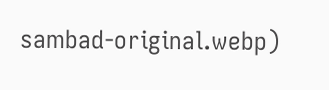sambad-original.webp)